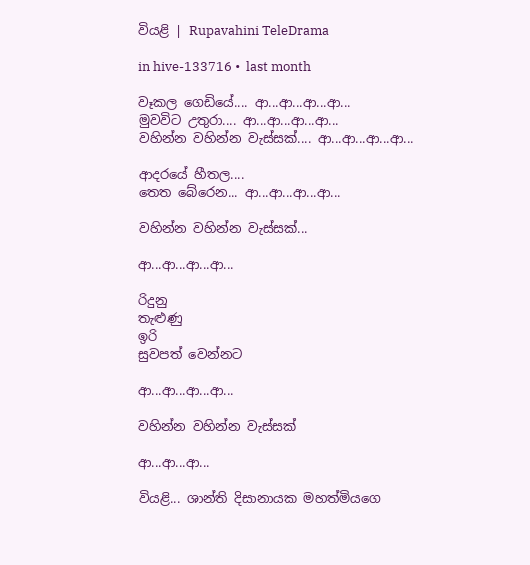වියළි | Rupavahini TeleDrama

in hive-133716 •  last month

වෑකල ගෙඩියේ.... ආ...ආ...ආ...ආ...
මුවවිට උතුරා.... ආ...ආ...ආ...ආ...
වහින්න වහින්න වැස්සක්.... ආ...ආ...ආ...ආ...

ආදරයේ හීතල....
තෙත බේරෙන... ආ...ආ...ආ...ආ...

වහින්න වහින්න වැස්සක්...

ආ...ආ...ආ...ආ...

රිදුනු
තැළුණු
ඉරි
සුවපත් වෙන්නට

ආ...ආ...ආ...ආ...

වහින්න වහින්න වැස්සක්

ආ...ආ...ආ...

වියළි... ශාන්ති දිසානායක මහත්මියගෙ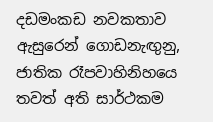දඩමංකඩ නවකතාව ඇසුරෙන් ගොඩනැඟුනු, ජාතික රෑපවාහිනිහයෙ තවත් අති සාර්ථකම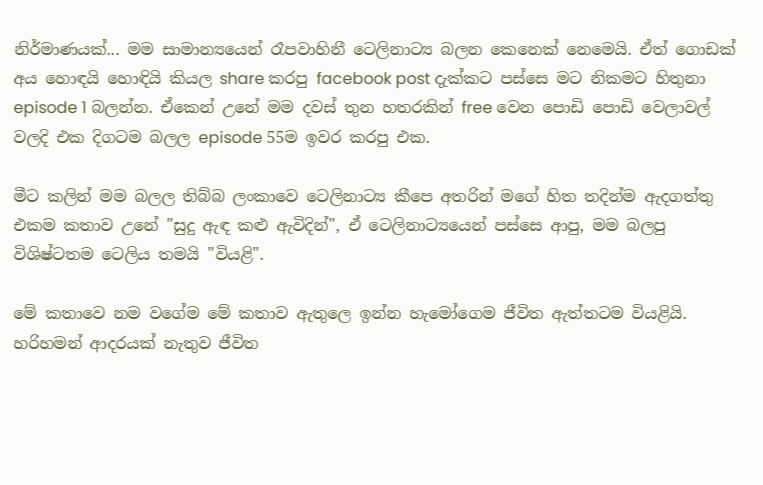නිර්මාණයක්... මම සාමාන්‍යයෙන් රෑපවාහිනී ටෙලිනාට්‍ය බලන කෙනෙක් නෙමෙයි. ඒත් ගොඩක් අය හොඳයි හොඳියි කියල share කරපු facebook post දැක්කට පස්සෙ මට නිකමට හිතුනා episode 1 බලන්න. ඒකෙන් උනේ මම දවස් තුන හතරකින් free වෙන පොඩි පොඩි වෙලාවල් වලදි එක දිගටම බලල episode 55ම ඉවර කරපු එක.

මීට කලින් මම බලල තිබ්බ ලංකාවෙ ටෙලිනාට්‍ය කීපෙ අතරින් මගේ හිත තදින්ම ඇදගත්තු එකම කතාව උනේ "සුදු ඇඳ කළු ඇවිදින්", ඒ ටෙලිනාට්‍යයෙන් පස්සෙ ආපු, මම බලපු විශිෂ්ටතම ටෙලිය තමයි "වියළි".

මේ කතාවෙ නම වගේම මේ කතාව ඇතුලෙ ඉන්න හැමෝගෙම ජීවිත ඇත්තටම වියළියි. හරිහමන් ආදරයක් නැතුව ජීවිත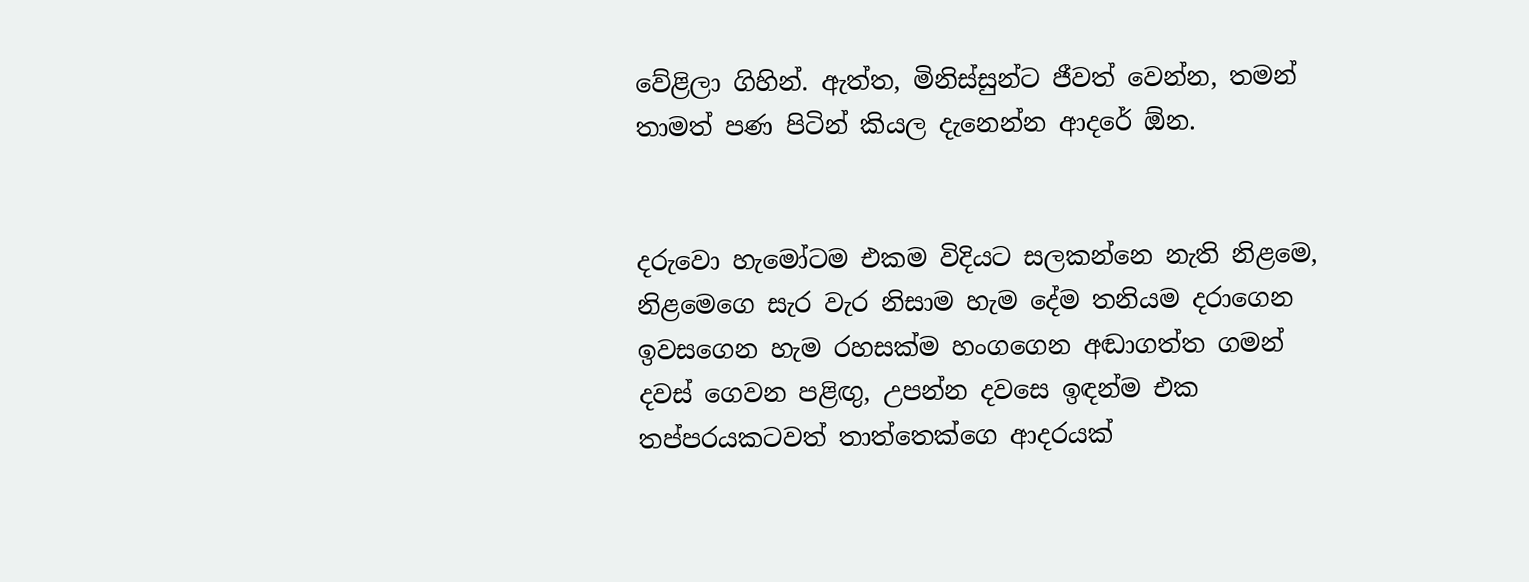වේළිලා ගිහින්. ඇත්ත, මිනිස්සුන්ට ජීවත් වෙන්න, තමන් තාමත් පණ පිටින් කියල දැනෙන්න ආදරේ ඕන.


දරුවො හැමෝටම එකම විදියට සලකන්නෙ නැති නිළමෙ, නිළමෙගෙ සැර වැර නිසාම හැම දේම තනියම දරාගෙන ඉවසගෙන හැම රහසක්ම හංගගෙන අඬාගත්ත ගමන් දවස් ගෙවන පළිඟු, උපන්න දවසෙ ඉඳන්ම එක තප්පරයකටවත් තාත්තෙක්ගෙ ආදරයක්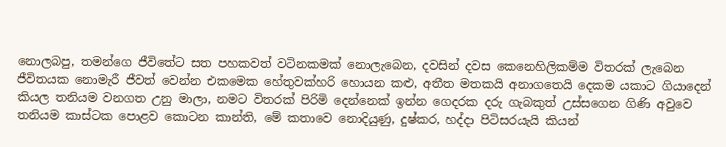නොලබපු, තමන්ගෙ ජීවිතේට සත පහකවත් වටිනකමක් නොලැබෙන, දවසින් දවස කෙනෙහිලිකම්ම විතරක් ලැබෙන ජීවිතයක නොමැරී ජීවත් වෙන්න එකමෙක හේතුවක්හරි හොයන කළු, අතීත මතකයි අනාගතෙයි දෙකම යකාට ගියාදෙන් කියල තනියම වනගත උනු මාලා, නමට විතරක් පිරිමි දෙන්නෙක් ඉන්න ගෙදරක දරු ගැබකුත් උස්සගෙන ගිණි අවුවෙ තනියම කාස්ටක පොළව කොටන කාන්ති, මේ කතාවෙ නොදියුණු, දුෂ්කර, හද්දා පිටිසරයැයි කියන්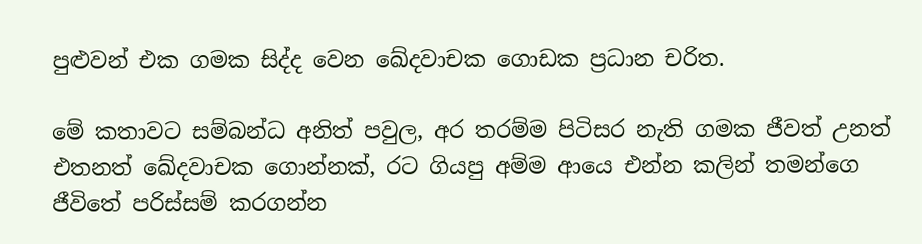පුළුවන් එක ගමක සිද්ද වෙන ඛේදවාචක ගොඩක ප්‍රධාන චරිත.

මේ කතාවට සම්බන්ධ අනිත් පවුල, අර තරම්ම පිටිසර නැති ගමක ජීවත් උනත් එතනත් ඛේදවාචක ගොන්නක්, රට ගියපු අම්ම ආයෙ එන්න කලින් තමන්ගෙ ජීවිතේ පරිස්සම් කරගන්න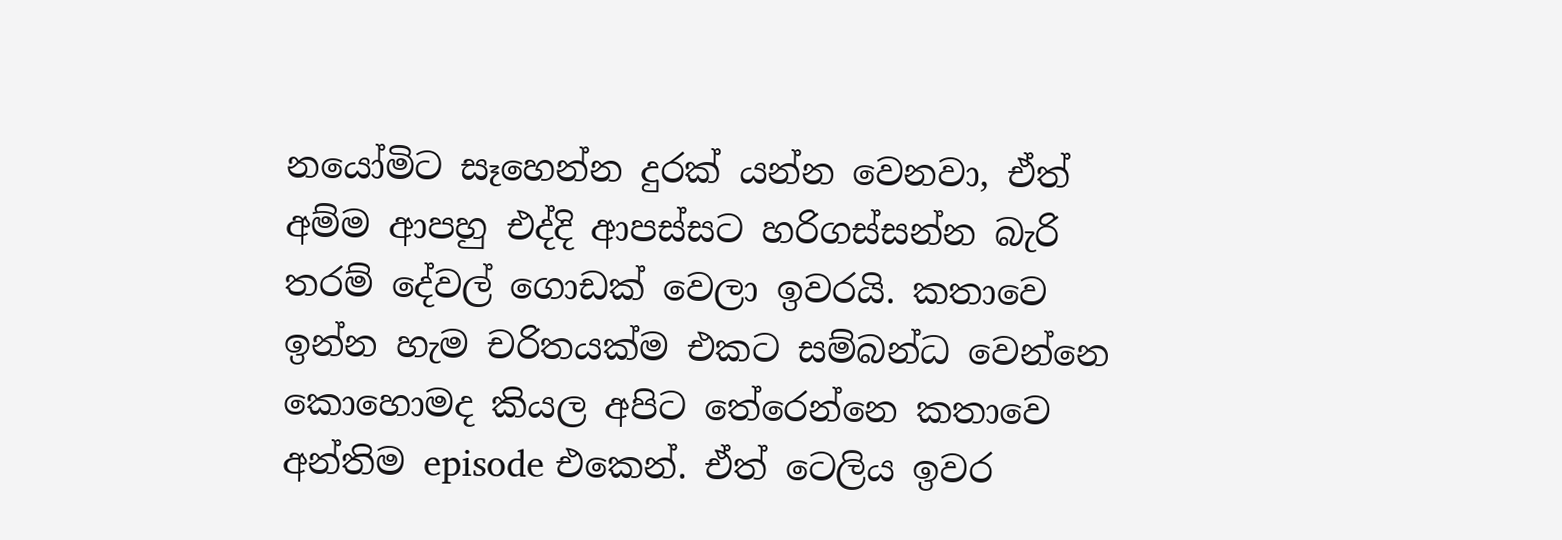නයෝමිට සෑහෙන්න දුරක් යන්න වෙනවා, ඒත් අම්ම ආපහු එද්දි ආපස්සට හරිගස්සන්න බැරි තරම් දේවල් ගොඩක් වෙලා ඉවරයි. කතාවෙ ඉන්න හැම චරිතයක්ම එකට සම්බන්ධ වෙන්නෙ කොහොමද කියල අපිට තේරෙන්නෙ කතාවෙ අන්තිම episode එකෙන්. ඒත් ටෙලිය ඉවර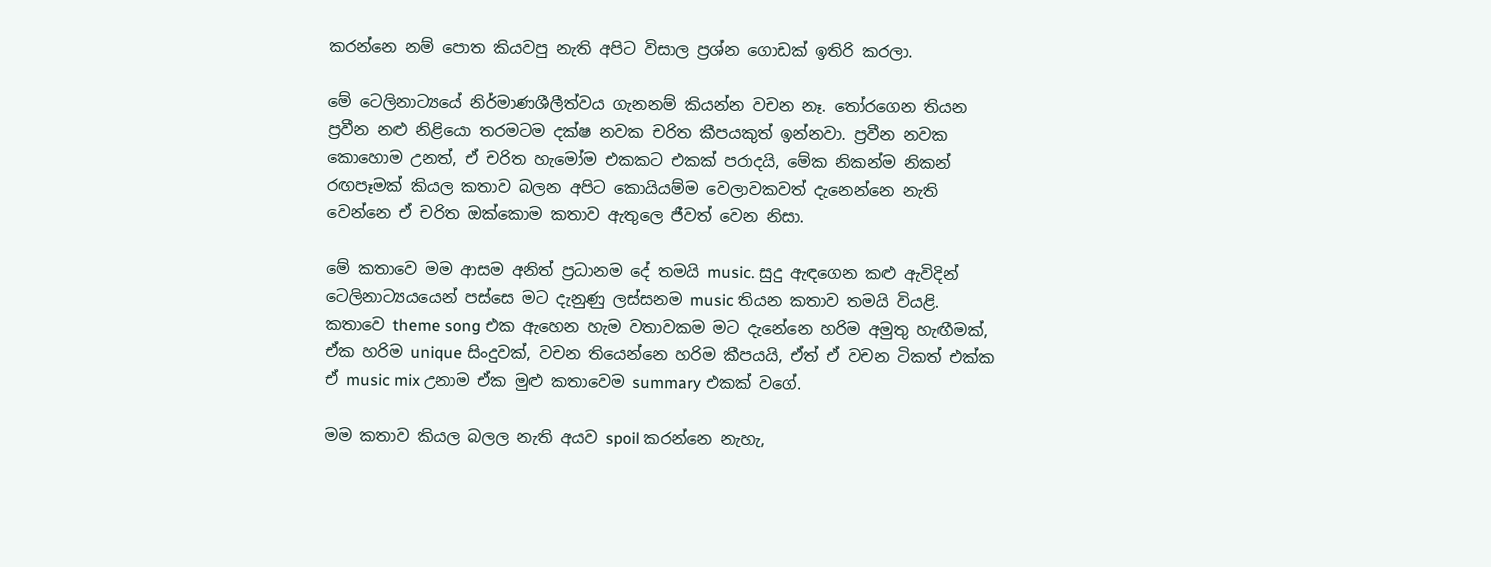කරන්නෙ නම් පොත කියවපු නැති අපිට විසාල ප්‍රශ්න ගොඩක් ඉතිරි කරලා.

මේ ටෙලිනාට්‍යයේ නිර්මාණශීලීත්වය ගැනනම් කියන්න වචන නෑ. තෝරගෙන තියන ප්‍රවීන නළු නිළියො තරමටම දක්ෂ නවක චරිත කීපයකුත් ඉන්නවා. ප්‍රවීන නවක කොහොම උනත්, ඒ චරිත හැමෝම එකකට එකක් පරාදයි, මේක නිකන්ම නිකන් රඟපෑමක් කියල කතාව බලන අපිට කොයියම්ම වෙලාවකවත් දැනෙන්නෙ නැති වෙන්නෙ ඒ චරිත ඔක්කොම කතාව ඇතුලෙ ජීවත් වෙන නිසා.

මේ කතාවෙ මම ආසම අනිත් ප්‍රධානම දේ තමයි music. සුදු ඇඳගෙන කළු ඇවිදින් ටෙලිනාට්‍යයයෙන් පස්සෙ මට දැනුණු ලස්සනම music තියන කතාව තමයි වියළි. කතාවෙ theme song එක ඇහෙන හැම වතාවකම මට දැනේනෙ හරිම අමුතු හැඟීමක්, ඒක හරිම unique සිංදුවක්, වචන තියෙන්නෙ හරිම කීපයයි, ඒත් ඒ වචන ටිකත් එක්ක ඒ music mix උනාම ඒක මුළු කතාවෙම summary එකක් වගේ.

මම කතාව කියල බලල නැති අයව spoil කරන්නෙ නැහැ,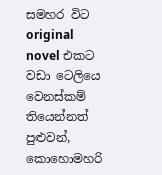සමහර විට original novel එකට වඩා ටෙලියෙ වෙනස්කම් තියෙන්නත් පුළුවන්, කොහොමහරි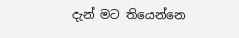දැන් මට තියෙන්නෙ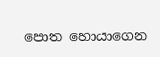පොත හොයාගෙන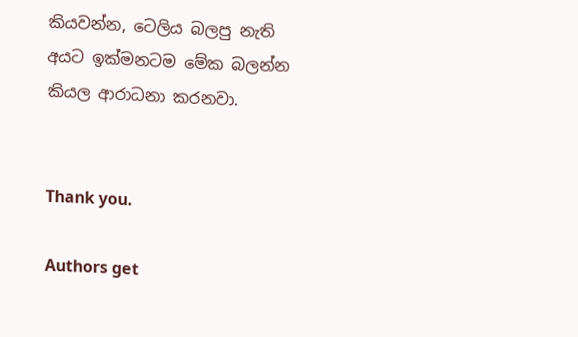කියවන්න, ටෙලිය බලපු නැති අයට ඉක්මනටම මේක බලන්න කියල ආරාධනා කරනවා.


Thank you.

Authors get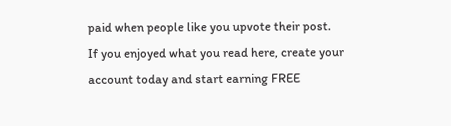paid when people like you upvote their post.
If you enjoyed what you read here, create your account today and start earning FREE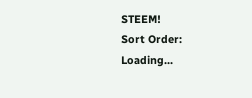STEEM!
Sort Order:
Loading...